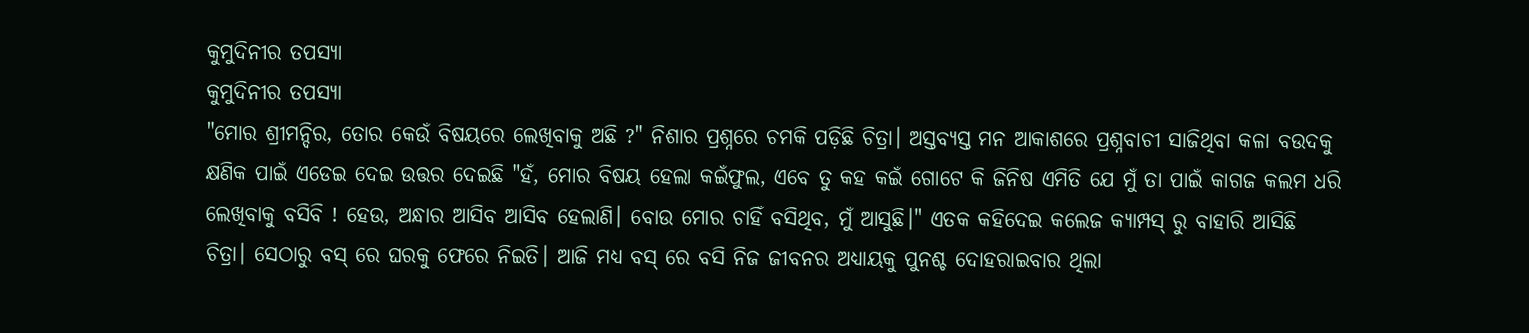କୁମୁଦିନୀର ତପସ୍ୟା
କୁମୁଦିନୀର ତପସ୍ୟା
"ମୋର ଶ୍ରୀମନ୍ଦିର, ତୋର କେଉଁ ବିଷୟରେ ଲେଖିବାକୁ ଅଛି ?" ନିଶାର ପ୍ରଶ୍ନରେ ଚମକି ପଡ଼ିଛି ଚିତ୍ରା। ଅସ୍ତବ୍ୟସ୍ତ ମନ ଆକାଶରେ ପ୍ରଶ୍ନବାଚୀ ସାଜିଥିବା କଳା ବଉଦକୁ କ୍ଷଣିକ ପାଇଁ ଏଡେଇ ଦେଇ ଉତ୍ତର ଦେଇଛି "ହଁ, ମୋର ବିଷୟ ହେଲା କଇଁଫୁଲ, ଏବେ ତୁ କହ କଇଁ ଗୋଟେ କି ଜିନିଷ ଏମିତି ଯେ ମୁଁ ତା ପାଇଁ କାଗଜ କଲମ ଧରି ଲେଖିବାକୁ ବସିବି ! ହେଉ, ଅନ୍ଧାର ଆସିବ ଆସିବ ହେଲାଣି। ବୋଉ ମୋର ଚାହିଁ ବସିଥିବ, ମୁଁ ଆସୁଛି।" ଏତକ କହିଦେଇ କଲେଜ କ୍ୟାମ୍ପସ୍ ରୁ ବାହାରି ଆସିଛି ଚିତ୍ରା। ସେଠାରୁ ବସ୍ ରେ ଘରକୁ ଫେରେ ନିଇତି। ଆଜି ମଧ୍ୟ ବସ୍ ରେ ବସି ନିଜ ଜୀବନର ଅଧ୍ୟାୟକୁ ପୁନଶ୍ଚ ଦୋହରାଇବାର ଥିଲା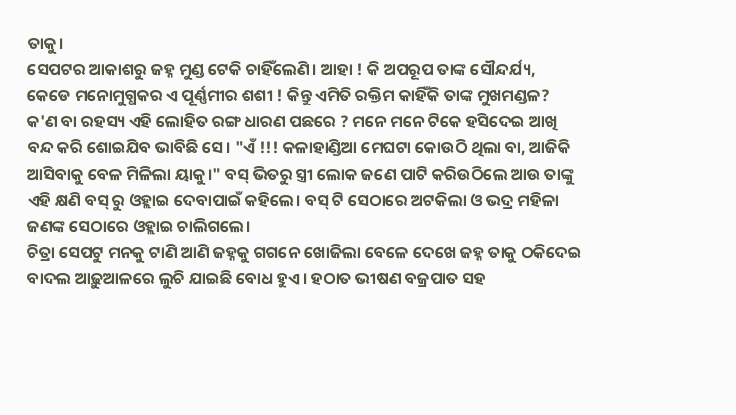ତାକୁ।
ସେପଟର ଆକାଶରୁ ଜହ୍ନ ମୁଣ୍ଡ ଟେକି ଚାହିଁଲେଣି। ଆହା ! କି ଅପରୂପ ତାଙ୍କ ସୌନ୍ଦର୍ଯ୍ୟ, କେଡେ ମନୋମୁଗ୍ଧକର ଏ ପୂର୍ଣ୍ଣମୀର ଶଶୀ ! କିନ୍ତୁ ଏମିତି ରକ୍ତିମ କାହିଁକି ତାଙ୍କ ମୁଖମଣ୍ଡଳ? କ'ଣ ବା ରହସ୍ୟ ଏହି ଲୋହିତ ରଙ୍ଗ ଧାରଣ ପଛରେ ? ମନେ ମନେ ଟିକେ ହସିଦେଇ ଆଖି ବନ୍ଦ କରି ଶୋଇଯିବ ଭାବିଛି ସେ। "ଏଁ !!! କଳାହାଣ୍ଡିଆ ମେଘଟା କୋଉଠି ଥିଲା ବା, ଆଜିକି ଆସିବାକୁ ବେଳ ମିଳିଲା ୟାକୁ।" ବସ୍ ଭିତରୁ ସ୍ତ୍ରୀ ଲୋକ ଜଣେ ପାଟି କରିଉଠିଲେ ଆଉ ତାଙ୍କୁ ଏହି କ୍ଷଣି ବସ୍ ରୁ ଓହ୍ଲାଇ ଦେବାପାଇଁ କହିଲେ। ବସ୍ ଟି ସେଠାରେ ଅଟକିଲା ଓ ଭଦ୍ର ମହିଳା ଜଣଙ୍କ ସେଠାରେ ଓହ୍ଲାଇ ଚାଲିଗଲେ।
ଚିତ୍ରା ସେପଟୁ ମନକୁ ଟାଣି ଆଣି ଜହ୍ନକୁ ଗଗନେ ଖୋଜିଲା ବେଳେ ଦେଖେ ଜହ୍ନ ତାକୁ ଠକିଦେଇ ବାଦଲ ଆଢ଼ୁଆଳରେ ଲୁଚି ଯାଇଛି ବୋଧ ହୁଏ। ହଠାତ ଭୀଷଣ ବଜ୍ରପାତ ସହ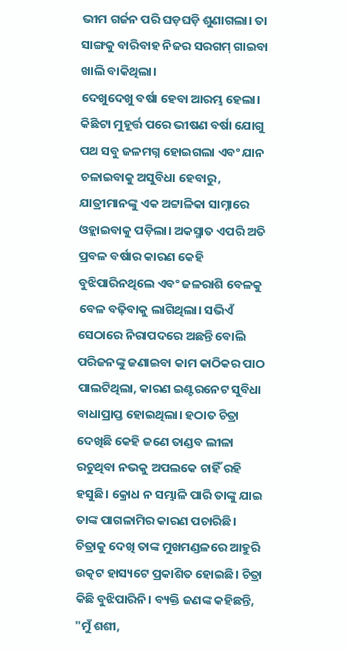ଭୀମ ଗର୍ଜନ ପରି ଘଡ଼ଘଡ଼ି ଶୁଣାଗଲା। ତା ସାଙ୍ଗକୁ ବାରିବାହ ନିଜର ସରଗମ୍ ଗାଇବା ଖାଲି ବାକିଥିଲା।
ଦେଖୁଦେଖୁ ବର୍ଷା ହେବା ଆରମ୍ଭ ହେଲା। କିଛିଟା ମୁହୂର୍ତ୍ତ ପରେ ଭୀଷଣ ବର୍ଷା ଯୋଗୁ ପଥ ସବୁ ଜଳମଗ୍ନ ହୋଇଗଲା ଏବଂ ଯାନ ଚଳାଇବାକୁ ଅସୁବିଧା ହେବାରୁ, ଯାତ୍ରୀମାନଙ୍କୁ ଏକ ଅଟ୍ଟାଳିକା ସାମ୍ନାରେ ଓହ୍ଲାଇବାକୁ ପଡ଼ିଲା। ଅକସ୍ମାତ ଏପରି ଅତି ପ୍ରବଳ ବର୍ଷାର କାରଣ କେହି ବୁଝିପାରିନଥିଲେ ଏବଂ ଜଳରାଶି ବେଳକୁ ବେଳ ବଢ଼ିବାକୁ ଲାଗିଥିଲା। ସଭିଏଁ ସେଠାରେ ନିରାପଦରେ ଅଛନ୍ତି ବୋଲି ପରିଜନଙ୍କୁ ଜଣାଇବା କାମ କାଠିକର ପାଠ ପାଲଟିଥିଲା, କାରଣ ଇଣ୍ଟରନେଟ ସୁବିଧା ବାଧାପ୍ରାପ୍ତ ହୋଇଥିଲା। ହଠାତ ଚିତ୍ରା ଦେଖିଛି କେହି ଜଣେ ତାଣ୍ଡବ ଲୀଳା ରଚୁଥିବା ନଭକୁ ଅପଲକେ ଚାହିଁ ରହି ହସୁଛି। କ୍ରୋଧ ନ ସମ୍ଭାଳି ପାରି ତାଙ୍କୁ ଯାଇ ତାଙ୍କ ପାଗଳାମିର କାରଣ ପଚାରିଛି।
ଚିତ୍ରାକୁ ଦେଖି ତାଙ୍କ ମୁଖମଣ୍ଡଳରେ ଆହୁରି ଉତ୍କଟ ହାସ୍ୟଟେ ପ୍ରକାଶିତ ହୋଇଛି। ଚିତ୍ରା କିଛି ବୁଝିପାରିନି। ବ୍ୟକ୍ତି ଜଣଙ୍କ କହିଛନ୍ତି, "ମୁଁ ଶଶୀ,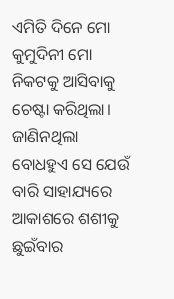ଏମିତି ଦିନେ ମୋ କୁମୁଦିନୀ ମୋ ନିକଟକୁ ଆସିବାକୁ ଚେଷ୍ଟା କରିଥିଲା। ଜାଣିନଥିଲା ବୋଧହୁଏ ସେ ଯେଉଁ ବାରି ସାହାଯ୍ୟରେ ଆକାଶରେ ଶଶୀକୁ ଛୁଇଁବାର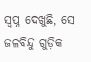ସ୍ଵପ୍ନ ଦେଖୁଛି, ସେ ଜଳବିନ୍ଦୁ ଗୁଡ଼ିକ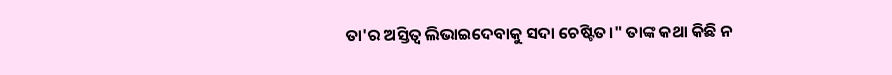ତା'ର ଅସ୍ତିତ୍ବ ଲିଭାଇଦେବାକୁ ସଦା ଚେଷ୍ଟିତ।" ତାଙ୍କ କଥା କିଛି ନ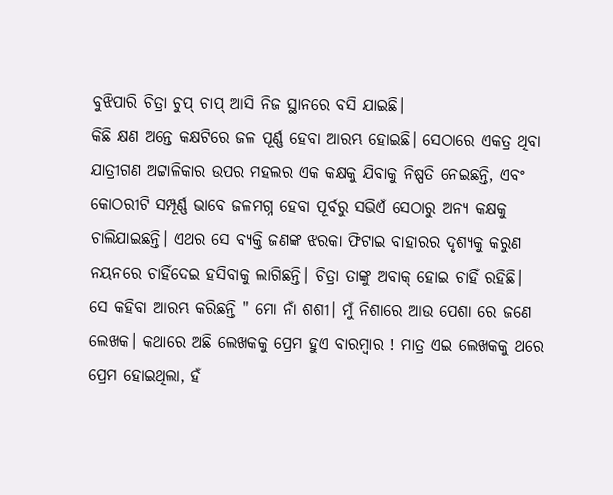ବୁଝିପାରି ଚିତ୍ରା ଚୁପ୍ ଚାପ୍ ଆସି ନିଜ ସ୍ଥାନରେ ବସି ଯାଇଛି।
କିଛି କ୍ଷଣ ଅନ୍ତେ କକ୍ଷଟିରେ ଜଳ ପୂର୍ଣ୍ଣ ହେବା ଆରମ୍ଭ ହୋଇଛି। ସେଠାରେ ଏକତ୍ର ଥିବା ଯାତ୍ରୀଗଣ ଅଟ୍ଟାଳିକାର ଉପର ମହଲର ଏକ କକ୍ଷକୁ ଯିବାକୁ ନିଷ୍ପତି ନେଇଛନ୍ତି, ଏବଂ କୋଠରୀଟି ସମ୍ପୂର୍ଣ୍ଣ ଭାବେ ଜଳମଗ୍ନ ହେବା ପୂର୍ବରୁ ସଭିଏଁ ସେଠାରୁ ଅନ୍ୟ କକ୍ଷକୁ ଚାଲିଯାଇଛନ୍ତି। ଏଥର ସେ ବ୍ୟକ୍ତି ଜଣଙ୍କ ଝରକା ଫିଟାଇ ବାହାରର ଦୃଶ୍ୟକୁ କରୁଣ ନୟନରେ ଚାହିଁଦେଇ ହସିବାକୁ ଲାଗିଛନ୍ତି। ଚିତ୍ରା ତାଙ୍କୁ ଅବାକ୍ ହୋଇ ଚାହିଁ ରହିଛି।
ସେ କହିବା ଆରମ୍ଭ କରିଛନ୍ତି " ମୋ ନାଁ ଶଶୀ। ମୁଁ ନିଶାରେ ଆଉ ପେଶା ରେ ଜଣେ ଲେଖକ। କଥାରେ ଅଛି ଲେଖକକୁ ପ୍ରେମ ହୁଏ ବାରମ୍ବାର ! ମାତ୍ର ଏଇ ଲେଖକକୁ ଥରେ ପ୍ରେମ ହୋଇଥିଲା, ହଁ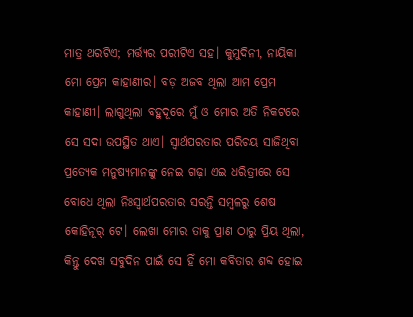ମାତ୍ର ଥରଟିଏ; ମର୍ତ୍ତ୍ୟର ପରୀଟିଏ ସହ। କୁମୁଦିନୀ, ନାୟିକା ମୋ ପ୍ରେମ କାହାଣୀର। ବଡ଼ ଅଜବ ଥିଲା ଆମ ପ୍ରେମ କାହାଣୀ। ଲାଗୁଥିଲା ବହୁଦୂରେ ମୁଁ ଓ ମୋର ଅତି ନିକଟରେ ସେ ସଦା ଉପସ୍ଥିତ ଥାଏ। ସ୍ୱାର୍ଥପରତାର ପରିଚୟ ସାଜିଥିବା ପ୍ରତ୍ୟେକ ମନୁଷ୍ୟମାନଙ୍କୁ ନେଇ ଗଢ଼ା ଏଇ ଧରିତ୍ରୀରେ ସେ ବୋଧେ ଥିଲା ନିଃସ୍ଵାର୍ଥପରତାର ସରନ୍ତି ସମ୍ବଳରୁ ଶେଷ କୋହିନୂର୍ ଟେ। ଲେଖା ମୋର ତାକୁ ପ୍ରାଣ ଠାରୁ ପ୍ରିୟ ଥିଲା, କିନ୍ତୁ ଦେଖ ସବୁଦିନ ପାଇଁ ସେ ହିଁ ମୋ କବିତାର ଶବ୍ଦ ହୋଇ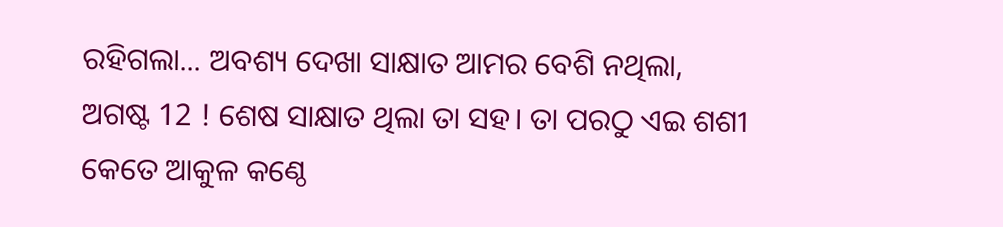ରହିଗଲା... ଅବଶ୍ୟ ଦେଖା ସାକ୍ଷାତ ଆମର ବେଶି ନଥିଲା, ଅଗଷ୍ଟ 12 ! ଶେଷ ସାକ୍ଷାତ ଥିଲା ତା ସହ। ତା ପରଠୁ ଏଇ ଶଶୀ କେତେ ଆକୁଳ କଣ୍ଠେ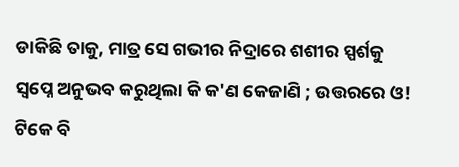ଡାକିଛି ତାକୁ, ମାତ୍ର ସେ ଗଭୀର ନିଦ୍ରାରେ ଶଶୀର ସ୍ପର୍ଶକୁ ସ୍ୱପ୍ନେ ଅନୁଭବ କରୁଥିଲା କି କ'ଣ କେଜାଣି ; ଉତ୍ତରରେ ଓ! ଟିକେ ବି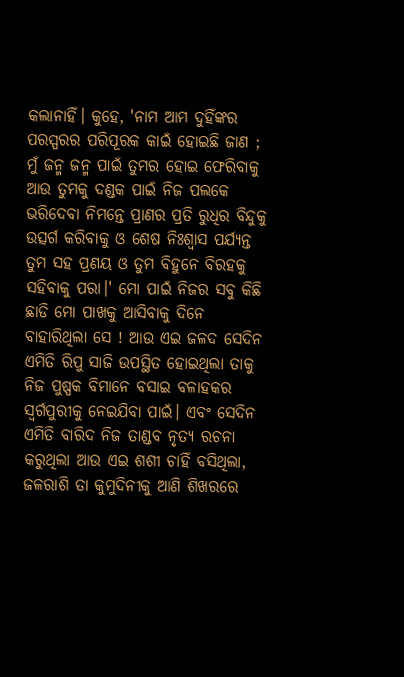କଲାନାହିଁ। କୁହେ, 'ନାମ ଆମ ଦୁହିଁଙ୍କର ପରସ୍ପରର ପରିପୂରକ କାଇଁ ହୋଇଛି ଜାଣ ; ମୁଁ ଜନ୍ମ ଜନ୍ମ ପାଇଁ ତୁମର ହୋଇ ଫେରିବାକୁ ଆଉ ତୁମକୁ ଦଣ୍ଡକ ପାଇଁ ନିଜ ପଲକେ ଭରିଦେବା ନିମନ୍ତେ ପ୍ରାଣର ପ୍ରତି ରୁଧିର ବିନ୍ଦୁକୁ ଉତ୍ସର୍ଗ କରିବାକୁ ଓ ଶେଷ ନିଃଶ୍ୱାସ ପର୍ଯ୍ୟନ୍ତ ତୁମ ସହ ପ୍ରଣୟ ଓ ତୁମ ବିହୁନେ ବିରହକୁ ସହିବାକୁ ପରା।' ମୋ ପାଇଁ ନିଜର ସବୁ କିଛି ଛାଡି ମୋ ପାଖକୁ ଆସିବାକୁ ଦିନେ ବାହାରିଥିଲା ସେ ! ଆଉ ଏଇ ଜଳଦ ସେଦିନ ଏମିତି ରିପୁ ସାଜି ଉପସ୍ଥିତ ହୋଇଥିଲା ତାକୁ ନିଜ ପୁଷ୍ପକ ବିମାନେ ବସାଇ ବଳାହକର ସ୍ୱର୍ଗପୁରୀକୁ ନେଇଯିବା ପାଇଁ। ଏବଂ ସେଦିନ ଏମିତି ବାରିଦ ନିଜ ତାଣ୍ଡବ ନୃତ୍ୟ ରଚନା କରୁଥିଲା ଆଉ ଏଇ ଶଶୀ ଚାହିଁ ବସିଥିଲା, ଜଳରାଶି ତା କୁମୁଦିନୀକୁ ଆଣି ଶିଖରରେ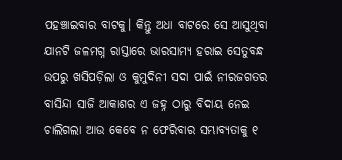ପହଞ୍ଚାଇବାର ବାଟକୁ। କିନ୍ତୁ ଅଧା ବାଟରେ ସେ ଆସୁଥିବା ଯାନଟି ଜଳମଗ୍ନ ରାସ୍ତାରେ ଭାରସାମ୍ୟ ହରାଇ ସେତୁବନ୍ଧ ଉପରୁ ଖସିପଡ଼ିଲା ଓ କୁମୁଦିନୀ ସଦା ପାଇଁ ନୀରଜଗତର ବାସିନ୍ଦା ସାଜି ଆକାଶର ଏ ଜହ୍ନ ଠାରୁ ବିଦାୟ ନେଇ ଚାଲିଗଲା ଆଉ କେବେ ନ ଫେରିବାର ସମ୍ଭାବ୍ୟତାକୁ ୧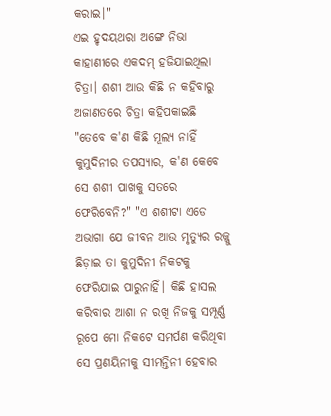କରାଇ।"
ଏଇ ହୃଦୟଥରା ଅଙ୍ଗେ ନିଭା କାହାଣୀରେ ଏକଦମ୍ ହଜିଯାଇଥିଲା ଚିତ୍ରା। ଶଶୀ ଆଉ କିଛି ନ କହିବାରୁ ଅଜାଣତରେ ଚିତ୍ରା କହିପକାଇଛି "ତେବେ କ'ଣ କିଛି ମୂଲ୍ୟ ନାହିଁ କୁମୁଦିନୀର ତପସ୍ୟାର, କ'ଣ କେବେ ସେ ଶଶୀ ପାଖକୁ ସତରେ ଫେରିବେନି?" "ଏ ଶଶୀଟା ଏଡେ ଅଭାଗା ଯେ ଜୀବନ ଆଉ ମୃତ୍ୟୁର ରଜ୍ଜୁ ଛିଡ଼ାଇ ତା କୁମୁଦିନୀ ନିକଟକୁ ଫେରିଯାଇ ପାରୁନାହିଁ। କିଛି ହାସଲ କରିବାର ଆଶା ନ ରଖି ନିଜକୁ ସମ୍ପୂର୍ଣ୍ଣ ରୂପେ ମୋ ନିକଟେ ସମର୍ପଣ କରିଥିବା ସେ ପ୍ରଣୟିନୀକୁ ସୀମନ୍ତିନୀ ହେବାର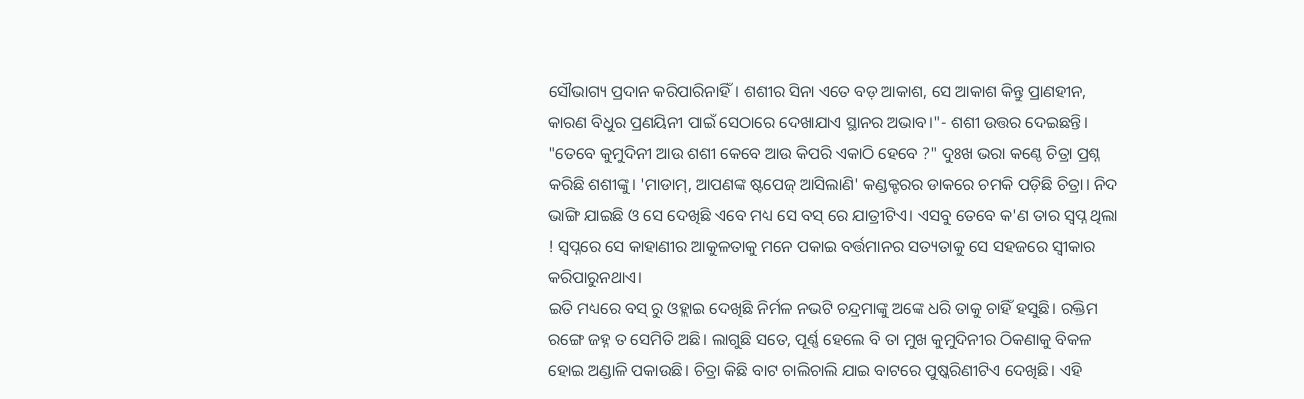ସୌଭାଗ୍ୟ ପ୍ରଦାନ କରିପାରିନାହିଁ। ଶଶୀର ସିନା ଏତେ ବଡ଼ ଆକାଶ, ସେ ଆକାଶ କିନ୍ତୁ ପ୍ରାଣହୀନ, କାରଣ ବିଧୁର ପ୍ରଣୟିନୀ ପାଇଁ ସେଠାରେ ଦେଖାଯାଏ ସ୍ଥାନର ଅଭାବ।"- ଶଶୀ ଉତ୍ତର ଦେଇଛନ୍ତି।
"ତେବେ କୁମୁଦିନୀ ଆଉ ଶଶୀ କେବେ ଆଉ କିପରି ଏକାଠି ହେବେ ?" ଦୁଃଖ ଭରା କଣ୍ଠେ ଚିତ୍ରା ପ୍ରଶ୍ନ କରିଛି ଶଶୀଙ୍କୁ। 'ମାଡାମ୍, ଆପଣଙ୍କ ଷ୍ଟପେଜ୍ ଆସିଲାଣି' କଣ୍ଡକ୍ଟରର ଡାକରେ ଚମକି ପଡ଼ିଛି ଚିତ୍ରା। ନିଦ ଭାଙ୍ଗି ଯାଇଛି ଓ ସେ ଦେଖିଛି ଏବେ ମଧ୍ୟ ସେ ବସ୍ ରେ ଯାତ୍ରୀଟିଏ। ଏସବୁ ତେବେ କ'ଣ ତାର ସ୍ଵପ୍ନ ଥିଲା ! ସ୍ୱପ୍ନରେ ସେ କାହାଣୀର ଆକୁଳତାକୁ ମନେ ପକାଇ ବର୍ତ୍ତମାନର ସତ୍ୟତାକୁ ସେ ସହଜରେ ସ୍ଵୀକାର କରିପାରୁନଥାଏ।
ଇତି ମଧ୍ୟରେ ବସ୍ ରୁ ଓହ୍ଲାଇ ଦେଖିଛି ନିର୍ମଳ ନଭଟି ଚନ୍ଦ୍ରମାଙ୍କୁ ଅଙ୍କେ ଧରି ତାକୁ ଚାହିଁ ହସୁଛି। ରକ୍ତିମ ରଙ୍ଗେ ଜହ୍ନ ତ ସେମିତି ଅଛି। ଲାଗୁଛି ସତେ, ପୂର୍ଣ୍ଣ ହେଲେ ବି ତା ମୁଖ କୁମୁଦିନୀର ଠିକଣାକୁ ବିକଳ ହୋଇ ଅଣ୍ଡାଳି ପକାଉଛି। ଚିତ୍ରା କିଛି ବାଟ ଚାଲିଚାଲି ଯାଇ ବାଟରେ ପୁଷ୍କରିଣୀଟିଏ ଦେଖିଛି। ଏହି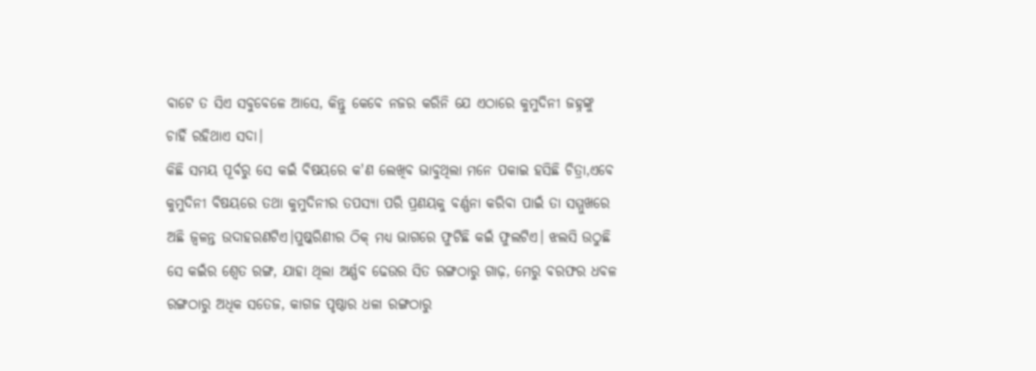ବାଟେ ତ ସିଏ ସବୁବେଳେ ଆସେ, କିନ୍ତୁ କେବେ ନଜର କରିନି ଯେ ଏଠାରେ କୁମୁଦିନୀ ଜହ୍ନଙ୍କୁ ଚାହିଁ ରହିଥାଏ ସଦା।
କିଛି ସମୟ ପୂର୍ବରୁ ସେ କଇଁ ବିଷୟରେ କ'ଣ ଲେଖିବ ଭାବୁଥିଲା ମନେ ପକାଇ ହସିଛି ଚିତ୍ରା,ଏବେ କୁମୁଦିନୀ ବିଷୟରେ ତଥା କୁମୁଦିନୀର ତପସ୍ୟା ପରି ପ୍ରଣୟକୁ ବର୍ଣ୍ଣନା କରିବା ପାଇଁ ତା ସମ୍ମୁଖରେ ଅଛି ଜ୍ଵଳନ୍ତ ଉଦାହରଣଟିଏ।ପୁଷ୍କରିଣୀର ଠିକ୍ ମଧ୍ଯ ଭାଗରେ ଫୁଟିଛି କଇଁ ଫୁଲଟିଏ। ଝଲସି ଉଠୁଛି ସେ କଇଁର ଶ୍ୱେତ ରଙ୍ଗ, ଯାହା ଥିଲା ଅର୍ଣ୍ଣବ ଢେଉର ସିତ ରଙ୍ଗଠାରୁ ଗାଢ଼, ମେରୁ ବରଫର ଧବଳ ରଙ୍ଗଠାରୁ ଅଧିକ ସତେଜ, କାଗଜ ପୃଷ୍ଠାର ଧଳା ରଙ୍ଗଠାରୁ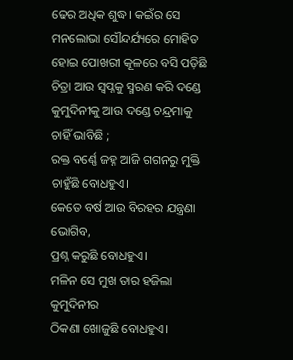ଢେର ଅଧିକ ଶୁଦ୍ଧ। କଇଁର ସେ ମନଲୋଭା ସୌନ୍ଦର୍ଯ୍ୟରେ ମୋହିତ ହୋଇ ପୋଖରୀ କୂଳରେ ବସି ପଡ଼ିଛି ଚିତ୍ରା ଆଉ ସ୍ଵପ୍ନକୁ ସ୍ମରଣ କରି ଦଣ୍ଡେ କୁମୁଦିନୀକୁ ଆଉ ଦଣ୍ଡେ ଚନ୍ଦ୍ରମାକୁ ଚାହିଁ ଭାବିଛି ;
ରକ୍ତ ବର୍ଣ୍ଣେ ଜହ୍ନ ଆଜି ଗଗନରୁ ମୁକ୍ତି ଚାହୁଁଛି ବୋଧହୁଏ।
କେତେ ବର୍ଷ ଆଉ ବିରହର ଯନ୍ତ୍ରଣା ଭୋଗିବ,
ପ୍ରଶ୍ନ କରୁଛି ବୋଧହୁଏ।
ମଳିନ ସେ ମୁଖ ତାର ହଜିଲା କୁମୁଦିନୀର
ଠିକଣା ଖୋଜୁଛି ବୋଧହୁଏ।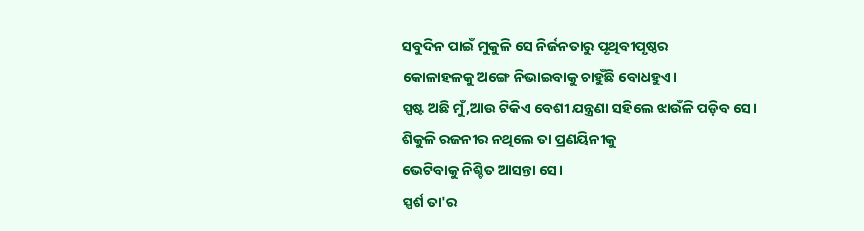ସବୁଦିନ ପାଇଁ ମୁକୁଳି ସେ ନିର୍ଜନତାରୁ ପୃଥିବୀପୃଷ୍ଠର
କୋଳାହଳକୁ ଅଙ୍ଗେ ନିଭାଇବାକୁ ଚାହୁଁଛି ବୋଧହୁଏ।
ସ୍ପଷ୍ଟ ଅଛି ମୁଁ,ଆଉ ଟିକିଏ ବେଶୀ ଯନ୍ତ୍ରଣା ସହିଲେ ଝାଉଁଳି ପଡ଼ିବ ସେ।
ଶିକୁଳି ରଜନୀର ନଥିଲେ ତା ପ୍ରଣୟିନୀକୁ
ଭେଟିବାକୁ ନିଶ୍ଚିତ ଆସନ୍ତା ସେ।
ସ୍ପର୍ଶ ତା'ର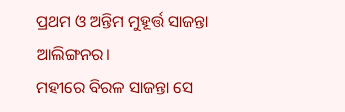ପ୍ରଥମ ଓ ଅନ୍ତିମ ମୁହୂର୍ତ୍ତ ସାଜନ୍ତା ଆଲିଙ୍ଗନର।
ମହୀରେ ବିରଳ ସାଜନ୍ତା ସେ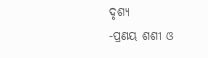ଦୃଶ୍ୟ
-ପ୍ରଣୟ ଶଶୀ ଓ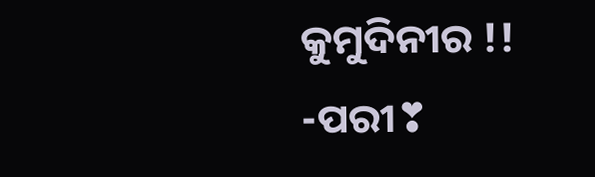କୁମୁଦିନୀର !!
-ପରୀ❣